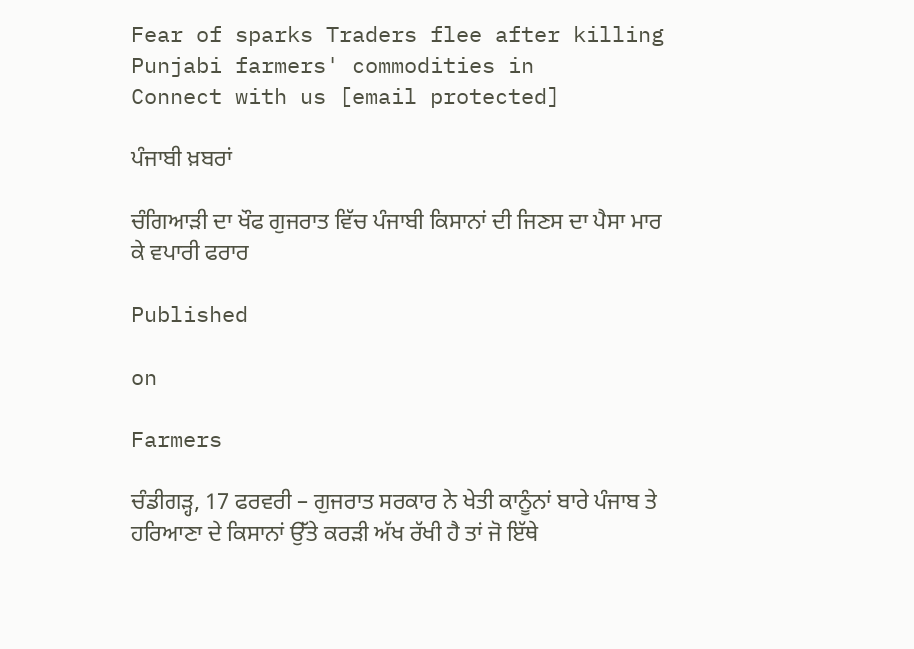Fear of sparks Traders flee after killing Punjabi farmers' commodities in
Connect with us [email protected]

ਪੰਜਾਬੀ ਖ਼ਬਰਾਂ

ਚੰਗਿਆੜੀ ਦਾ ਖੌਫ ਗੁਜਰਾਤ ਵਿੱਚ ਪੰਜਾਬੀ ਕਿਸਾਨਾਂ ਦੀ ਜਿਣਸ ਦਾ ਪੈਸਾ ਮਾਰ ਕੇ ਵਪਾਰੀ ਫਰਾਰ

Published

on

Farmers

ਚੰਡੀਗੜ੍ਹ, 17 ਫਰਵਰੀ – ਗੁਜਰਾਤ ਸਰਕਾਰ ਨੇ ਖੇਤੀ ਕਾਨੂੰਨਾਂ ਬਾਰੇ ਪੰਜਾਬ ਤੇ ਹਰਿਆਣਾ ਦੇ ਕਿਸਾਨਾਂ ਉੱਤੇ ਕਰੜੀ ਅੱਖ ਰੱਖੀ ਹੈ ਤਾਂ ਜੋ ਇੱਥੇ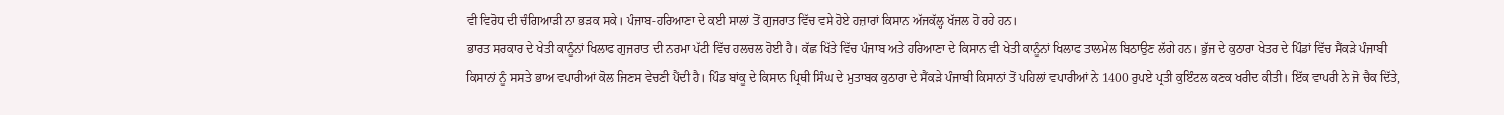ਵੀ ਵਿਰੋਧ ਦੀ ਚੰਗਿਆੜੀ ਨਾ ਭੜਕ ਸਕੇ। ਪੰਜਾਬ-ਹਰਿਆਣਾ ਦੇ ਕਈ ਸਾਲਾਂ ਤੋਂ ਗੁਜਰਾਤ ਵਿੱਚ ਵਸੇ ਹੋਏ ਹਜ਼ਾਰਾਂ ਕਿਸਾਨ ਅੱਜਕੱਲ੍ਹ ਖੱਜਲ ਹੋ ਰਹੇ ਹਨ।
ਭਾਰਤ ਸਰਕਾਰ ਦੇ ਖੇਤੀ ਕਾਨੂੰਨਾਂ ਖਿਲਾਫ ਗੁਜਰਾਤ ਦੀ ਨਰਮਾ ਪੱਟੀ ਵਿੱਚ ਹਲਚਲ ਹੋਈ ਹੈ। ਕੱਛ ਖਿੱਤੇ ਵਿੱਚ ਪੰਜਾਬ ਅਤੇ ਹਰਿਆਣਾ ਦੇ ਕਿਸਾਨ ਵੀ ਖੇਤੀ ਕਾਨੂੰਨਾਂ ਖਿਲਾਫ ਤਾਲਮੇਲ ਬਿਠਾਉਣ ਲੱਗੇ ਹਨ। ਭੁੱਜ ਦੇ ਕੁਠਾਰਾ ਖੇਤਰ ਦੇ ਪਿੰਡਾਂ ਵਿੱਚ ਸੈਂਕੜੇ ਪੰਜਾਬੀ ਕਿਸਾਨਾਂ ਨੂੰ ਸਸਤੇ ਭਾਅ ਵਪਾਰੀਆਂ ਕੋਲ ਜਿਣਸ ਵੇਚਣੀ ਪੈਂਦੀ ਹੈ। ਪਿੰਡ ਬਾਂਕੂ ਦੇ ਕਿਸਾਨ ਪ੍ਰਿਥੀ ਸਿੰਘ ਦੇ ਮੁਤਾਬਕ ਕੁਠਾਰਾ ਦੇ ਸੈਂਕੜੇ ਪੰਜਾਬੀ ਕਿਸਾਨਾਂ ਤੋਂ ਪਹਿਲਾਂ ਵਪਾਰੀਆਂ ਨੇ 1400 ਰੁਪਏ ਪ੍ਰਤੀ ਕੁਇੰਟਲ ਕਣਕ ਖਰੀਦ ਕੀਤੀ। ਇੱਕ ਵਾਪਰੀ ਨੇ ਜੋ ਚੈਕ ਦਿੱਤੇ,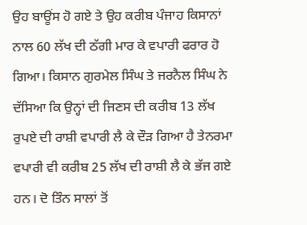ਉਹ ਬਾਊਂਸ ਹੋ ਗਏ ਤੇ ਉਹ ਕਰੀਬ ਪੰਜਾਹ ਕਿਸਾਨਾਂ ਨਾਲ 60 ਲੱਖ ਦੀ ਠੱਗੀ ਮਾਰ ਕੇ ਵਪਾਰੀ ਫਰਾਰ ਹੋ ਗਿਆ। ਕਿਸਾਨ ਗੁਰਮੇਲ ਸਿੰਘ ਤੇ ਜਰਨੈਲ ਸਿੰਘ ਨੇ ਦੱਸਿਆ ਕਿ ਉਨ੍ਹਾਂ ਦੀ ਜਿਣਸ ਦੀ ਕਰੀਬ 13 ਲੱਖ ਰੁਪਏ ਦੀ ਰਾਸ਼ੀ ਵਪਾਰੀ ਲੈ ਕੇ ਦੌੜ ਗਿਆ ਹੈ ਤੇਨਰਮਾ ਵਪਾਰੀ ਵੀ ਕਰੀਬ 25 ਲੱਖ ਦੀ ਰਾਸ਼ੀ ਲੈ ਕੇ ਭੱਜ ਗਏ ਹਨ। ਦੋ ਤਿੰਨ ਸਾਲਾਂ ਤੋਂ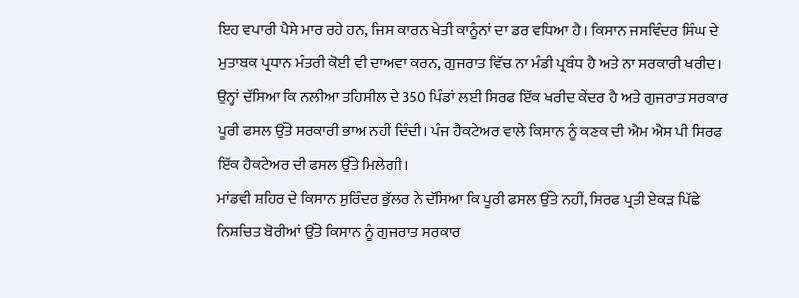ਇਹ ਵਪਾਰੀ ਪੈਸੇ ਮਾਰ ਰਹੇ ਹਨ, ਜਿਸ ਕਾਰਨ ਖੇਤੀ ਕਾਨੂੰਨਾਂ ਦਾ ਡਰ ਵਧਿਆ ਹੈ। ਕਿਸਾਨ ਜਸਵਿੰਦਰ ਸਿੰਘ ਦੇ ਮੁਤਾਬਕ ਪ੍ਰਧਾਨ ਮੰਤਰੀ ਕੋਈ ਵੀ ਦਾਅਵਾ ਕਰਨ, ਗੁਜਰਾਤ ਵਿੱਚ ਨਾ ਮੰਡੀ ਪ੍ਰਬੰਧ ਹੈ ਅਤੇ ਨਾ ਸਰਕਾਰੀ ਖਰੀਦ। ਉਨ੍ਹਾਂ ਦੱਸਿਆ ਕਿ ਨਲੀਆ ਤਹਿਸੀਲ ਦੇ 350 ਪਿੰਡਾਂ ਲਈ ਸਿਰਫ ਇੱਕ ਖਰੀਦ ਕੇਂਦਰ ਹੈ ਅਤੇ ਗੁਜਰਾਤ ਸਰਕਾਰ ਪੂਰੀ ਫਸਲ ਉੱਤੇ ਸਰਕਾਰੀ ਭਾਅ ਨਹੀਂ ਦਿੰਦੀ। ਪੰਜ ਹੈਕਟੇਅਰ ਵਾਲੇ ਕਿਸਾਨ ਨੂੰ ਕਣਕ ਦੀ ਐਮ ਐਸ ਪੀ ਸਿਰਫ ਇੱਕ ਹੈਕਟੇਅਰ ਦੀ ਫਸਲ ਉੱਤੇ ਮਿਲੇਗੀ।
ਮਾਂਡਵੀ ਸ਼ਹਿਰ ਦੇ ਕਿਸਾਨ ਸੁਰਿੰਦਰ ਭੁੱਲਰ ਨੇ ਦੱਸਿਆ ਕਿ ਪੂਰੀ ਫਸਲ ਉੱਤੇ ਨਹੀਂ, ਸਿਰਫ ਪ੍ਰਤੀ ਏਕੜ ਪਿੱਛੇ ਨਿਸ਼ਚਿਤ ਬੋਰੀਆਂ ਉੱਤੇ ਕਿਸਾਨ ਨੂੰ ਗੁਜਰਾਤ ਸਰਕਾਰ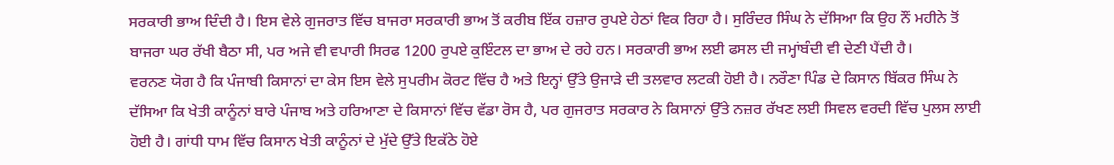ਸਰਕਾਰੀ ਭਾਅ ਦਿੰਦੀ ਹੈ। ਇਸ ਵੇਲੇ ਗੁਜਰਾਤ ਵਿੱਚ ਬਾਜਰਾ ਸਰਕਾਰੀ ਭਾਅ ਤੋਂ ਕਰੀਬ ਇੱਕ ਹਜ਼ਾਰ ਰੁਪਏ ਹੇਠਾਂ ਵਿਕ ਰਿਹਾ ਹੈ। ਸੁਰਿੰਦਰ ਸਿੰਘ ਨੇ ਦੱਸਿਆ ਕਿ ਉਹ ਨੌਂ ਮਹੀਨੇ ਤੋਂ ਬਾਜਰਾ ਘਰ ਰੱਖੀ ਬੈਠਾ ਸੀ, ਪਰ ਅਜੇ ਵੀ ਵਪਾਰੀ ਸਿਰਫ 1200 ਰੁਪਏ ਕੁਇੰਟਲ ਦਾ ਭਾਅ ਦੇ ਰਹੇ ਹਨ। ਸਰਕਾਰੀ ਭਾਅ ਲਈ ਫਸਲ ਦੀ ਜਮ੍ਹਾਂਬੰਦੀ ਵੀ ਦੇਣੀ ਪੈਂਦੀ ਹੈ।
ਵਰਨਣ ਯੋਗ ਹੈ ਕਿ ਪੰਜਾਬੀ ਕਿਸਾਨਾਂ ਦਾ ਕੇਸ ਇਸ ਵੇਲੇ ਸੁਪਰੀਮ ਕੋਰਟ ਵਿੱਚ ਹੈ ਅਤੇ ਇਨ੍ਹਾਂ ਉੱਤੇ ਉਜਾੜੇ ਦੀ ਤਲਵਾਰ ਲਟਕੀ ਹੋਈ ਹੈ। ਨਰੌਣਾ ਪਿੰਡ ਦੇ ਕਿਸਾਨ ਬਿੱਕਰ ਸਿੰਘ ਨੇ ਦੱਸਿਆ ਕਿ ਖੇਤੀ ਕਾਨੂੰਨਾਂ ਬਾਰੇ ਪੰਜਾਬ ਅਤੇ ਹਰਿਆਣਾ ਦੇ ਕਿਸਾਨਾਂ ਵਿੱਚ ਵੱਡਾ ਰੋਸ ਹੈ, ਪਰ ਗੁਜਰਾਤ ਸਰਕਾਰ ਨੇ ਕਿਸਾਨਾਂ ਉੱਤੇ ਨਜ਼ਰ ਰੱਖਣ ਲਈ ਸਿਵਲ ਵਰਦੀ ਵਿੱਚ ਪੁਲਸ ਲਾਈ ਹੋਈ ਹੈ। ਗਾਂਧੀ ਧਾਮ ਵਿੱਚ ਕਿਸਾਨ ਖੇਤੀ ਕਾਨੂੰਨਾਂ ਦੇ ਮੁੱਦੇ ਉੱਤੇ ਇਕੱਠੇ ਹੋਏ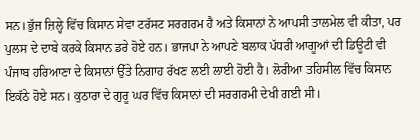ਸਨ।ਭੁੱਜ ਜ਼ਿਲ੍ਹੇ ਵਿੱਚ ਕਿਸਾਨ ਸੇਵਾ ਟਰੱਸਟ ਸਰਗਰਮ ਹੈ ਅਤੇ ਕਿਸਾਨਾਂ ਨੇ ਆਪਸੀ ਤਾਲਮੇਲ ਵੀ ਕੀਤਾ, ਪਰ ਪੁਲਸ ਦੇ ਦਾਬੇ ਕਰਕੇ ਕਿਸਾਨ ਡਰੇ ਹੋਏ ਹਨ। ਭਾਜਪਾ ਨੇ ਆਪਣੇ ਬਲਾਕ ਪੱਧਰੀ ਆਗੂਆਂ ਦੀ ਡਿਊਟੀ ਵੀ ਪੰਜਾਬ ਹਰਿਆਣਾ ਦੇ ਕਿਸਾਨਾਂ ਉੱਤੇ ਨਿਗਾਹ ਰੱਖਣ ਲਈ ਲਾਈ ਹੋਈ ਹੈ। ਲੋਰੀਆ ਤਹਿਸੀਲ ਵਿੱਚ ਕਿਸਾਨ ਇਕੱਠੇ ਹੋਏ ਸਨ। ਕੁਠਾਰਾ ਦੇ ਗੁਰੂ ਘਰ ਵਿੱਚ ਕਿਸਾਨਾਂ ਦੀ ਸਰਗਰਮੀ ਦੇਖੀ ਗਈ ਸੀ।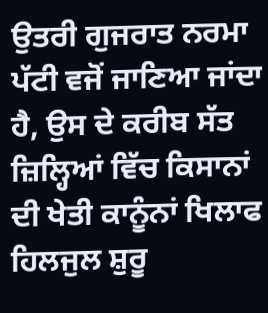ਉਤਰੀ ਗੁਜਰਾਤ ਨਰਮਾ ਪੱਟੀ ਵਜੋਂ ਜਾਣਿਆ ਜਾਂਦਾ ਹੈ, ਉਸ ਦੇ ਕਰੀਬ ਸੱਤ ਜ਼ਿਲ੍ਹਿਆਂ ਵਿੱਚ ਕਿਸਾਨਾਂ ਦੀ ਖੇਤੀ ਕਾਨੂੰਨਾਂ ਖਿਲਾਫ ਹਿਲਜੁਲ ਸ਼ੁਰੂ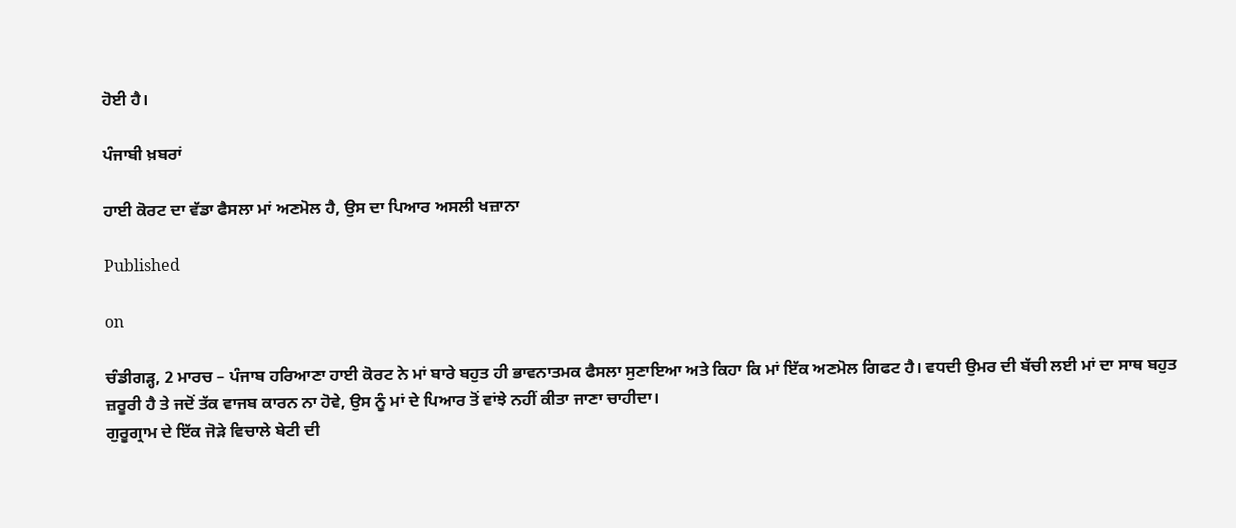ਹੋਈ ਹੈ।

ਪੰਜਾਬੀ ਖ਼ਬਰਾਂ

ਹਾਈ ਕੋਰਟ ਦਾ ਵੱਡਾ ਫੈਸਲਾ ਮਾਂ ਅਣਮੋਲ ਹੈ, ਉਸ ਦਾ ਪਿਆਰ ਅਸਲੀ ਖਜ਼ਾਨਾ

Published

on

ਚੰਡੀਗੜ੍ਹ, 2 ਮਾਰਚ – ਪੰਜਾਬ ਹਰਿਆਣਾ ਹਾਈ ਕੋਰਟ ਨੇ ਮਾਂ ਬਾਰੇ ਬਹੁਤ ਹੀ ਭਾਵਨਾਤਮਕ ਫੈਸਲਾ ਸੁਣਾਇਆ ਅਤੇ ਕਿਹਾ ਕਿ ਮਾਂ ਇੱਕ ਅਣਮੋਲ ਗਿਫਟ ਹੈ। ਵਧਦੀ ਉਮਰ ਦੀ ਬੱਚੀ ਲਈ ਮਾਂ ਦਾ ਸਾਥ ਬਹੁਤ ਜ਼ਰੂਰੀ ਹੈ ਤੇ ਜਦੋਂ ਤੱਕ ਵਾਜਬ ਕਾਰਨ ਨਾ ਹੋਵੇ, ਉਸ ਨੂੰ ਮਾਂ ਦੇ ਪਿਆਰ ਤੋਂ ਵਾਂਝੇ ਨਹੀਂ ਕੀਤਾ ਜਾਣਾ ਚਾਹੀਦਾ।
ਗੁਰੂਗ੍ਰਾਮ ਦੇ ਇੱਕ ਜੋੜੇ ਵਿਚਾਲੇ ਬੇਟੀ ਦੀ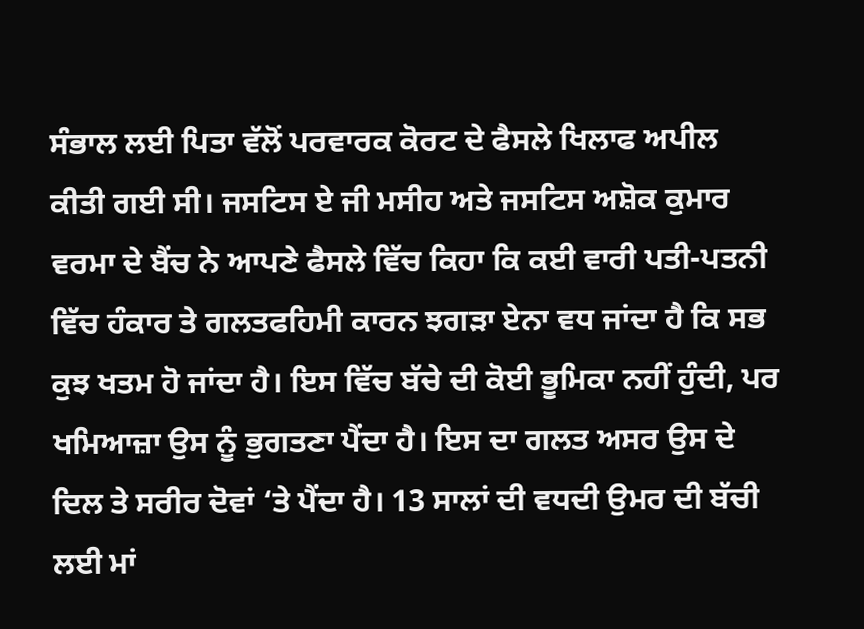ਸੰਭਾਲ ਲਈ ਪਿਤਾ ਵੱਲੋਂ ਪਰਵਾਰਕ ਕੋਰਟ ਦੇ ਫੈਸਲੇ ਖਿਲਾਫ ਅਪੀਲ ਕੀਤੀ ਗਈ ਸੀ। ਜਸਟਿਸ ਏ ਜੀ ਮਸੀਹ ਅਤੇ ਜਸਟਿਸ ਅਸ਼ੋਕ ਕੁਮਾਰ ਵਰਮਾ ਦੇ ਬੈਂਚ ਨੇ ਆਪਣੇ ਫੈਸਲੇ ਵਿੱਚ ਕਿਹਾ ਕਿ ਕਈ ਵਾਰੀ ਪਤੀ-ਪਤਨੀ ਵਿੱਚ ਹੰਕਾਰ ਤੇ ਗਲਤਫਹਿਮੀ ਕਾਰਨ ਝਗੜਾ ਏਨਾ ਵਧ ਜਾਂਦਾ ਹੈ ਕਿ ਸਭ ਕੁਝ ਖਤਮ ਹੋ ਜਾਂਦਾ ਹੈ। ਇਸ ਵਿੱਚ ਬੱਚੇ ਦੀ ਕੋਈ ਭੂਮਿਕਾ ਨਹੀਂ ਹੁੰਦੀ, ਪਰ ਖਮਿਆਜ਼ਾ ਉਸ ਨੂੰ ਭੁਗਤਣਾ ਪੈਂਦਾ ਹੈ। ਇਸ ਦਾ ਗਲਤ ਅਸਰ ਉਸ ਦੇ ਦਿਲ ਤੇ ਸਰੀਰ ਦੋਵਾਂ ‘ਤੇ ਪੈਂਦਾ ਹੈ। 13 ਸਾਲਾਂ ਦੀ ਵਧਦੀ ਉਮਰ ਦੀ ਬੱਚੀ ਲਈ ਮਾਂ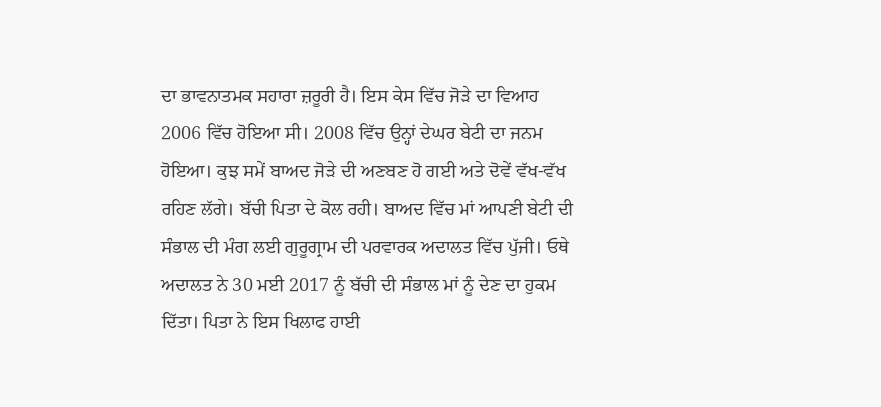ਦਾ ਭਾਵਨਾਤਮਕ ਸਹਾਰਾ ਜ਼ਰੂਰੀ ਹੈ। ਇਸ ਕੇਸ ਵਿੱਚ ਜੋੜੇ ਦਾ ਵਿਆਹ 2006 ਵਿੱਚ ਹੋਇਆ ਸੀ। 2008 ਵਿੱਚ ਉਨ੍ਹਾਂ ਦੇਘਰ ਬੇਟੀ ਦਾ ਜਨਮ ਹੋਇਆ। ਕੁਝ ਸਮੇਂ ਬਾਅਦ ਜੋੜੇ ਦੀ ਅਣਬਣ ਹੋ ਗਈ ਅਤੇ ਦੋਵੇਂ ਵੱਖ-ਵੱਖ ਰਹਿਣ ਲੱਗੇ। ਬੱਚੀ ਪਿਤਾ ਦੇ ਕੋਲ ਰਹੀ। ਬਾਅਦ ਵਿੱਚ ਮਾਂ ਆਪਣੀ ਬੇਟੀ ਦੀ ਸੰਭਾਲ ਦੀ ਮੰਗ ਲਈ ਗੁਰੂਗ੍ਰਾਮ ਦੀ ਪਰਵਾਰਕ ਅਦਾਲਤ ਵਿੱਚ ਪੁੱਜੀ। ਓਥੇ ਅਦਾਲਤ ਨੇ 30 ਮਈ 2017 ਨੂੰ ਬੱਚੀ ਦੀ ਸੰਭਾਲ ਮਾਂ ਨੂੰ ਦੇਣ ਦਾ ਹੁਕਮ ਦਿੱਤਾ। ਪਿਤਾ ਨੇ ਇਸ ਖਿਲਾਫ ਹਾਈ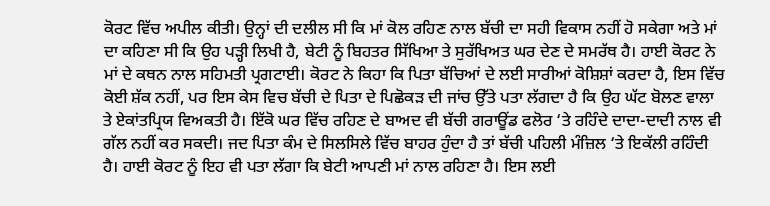ਕੋਰਟ ਵਿੱਚ ਅਪੀਲ ਕੀਤੀ। ਉਨ੍ਹਾਂ ਦੀ ਦਲੀਲ ਸੀ ਕਿ ਮਾਂ ਕੋਲ ਰਹਿਣ ਨਾਲ ਬੱਚੀ ਦਾ ਸਹੀ ਵਿਕਾਸ ਨਹੀਂ ਹੋ ਸਕੇਗਾ ਅਤੇ ਮਾਂ ਦਾ ਕਹਿਣਾ ਸੀ ਕਿ ਉਹ ਪੜ੍ਹੀ ਲਿਖੀ ਹੈ, ਬੇਟੀ ਨੂੰ ਬਿਹਤਰ ਸਿੱਖਿਆ ਤੇ ਸੁਰੱਖਿਅਤ ਘਰ ਦੇਣ ਦੇ ਸਮਰੱਥ ਹੈ। ਹਾਈ ਕੋਰਟ ਨੇ ਮਾਂ ਦੇ ਕਥਨ ਨਾਲ ਸਹਿਮਤੀ ਪ੍ਰਗਟਾਈ। ਕੋਰਟ ਨੇ ਕਿਹਾ ਕਿ ਪਿਤਾ ਬੱਚਿਆਂ ਦੇ ਲਈ ਸਾਰੀਆਂ ਕੋਸ਼ਿਸ਼ਾਂ ਕਰਦਾ ਹੈ, ਇਸ ਵਿੱਚ ਕੋਈ ਸ਼ੱਕ ਨਹੀਂ, ਪਰ ਇਸ ਕੇਸ ਵਿਚ ਬੱਚੀ ਦੇ ਪਿਤਾ ਦੇ ਪਿਛੋਕੜ ਦੀ ਜਾਂਚ ਉੱਤੇ ਪਤਾ ਲੱਗਦਾ ਹੈ ਕਿ ਉਹ ਘੱਟ ਬੋਲਣ ਵਾਲਾ ਤੇ ਏਕਾਂਤਪ੍ਰਿਯ ਵਿਅਕਤੀ ਹੈ। ਇੱਕੋ ਘਰ ਵਿੱਚ ਰਹਿਣ ਦੇ ਬਾਅਦ ਵੀ ਬੱਚੀ ਗਰਾਊਂਡ ਫਲੋਰ ‘ਤੇ ਰਹਿੰਦੇ ਦਾਦਾ-ਦਾਦੀ ਨਾਲ ਵੀ ਗੱਲ ਨਹੀਂ ਕਰ ਸਕਦੀ। ਜਦ ਪਿਤਾ ਕੰਮ ਦੇ ਸਿਲਸਿਲੇ ਵਿੱਚ ਬਾਹਰ ਹੁੰਦਾ ਹੈ ਤਾਂ ਬੱਚੀ ਪਹਿਲੀ ਮੰਜ਼ਿਲ ‘ਤੇ ਇਕੱਲੀ ਰਹਿੰਦੀ ਹੈ। ਹਾਈ ਕੋਰਟ ਨੂੰ ਇਹ ਵੀ ਪਤਾ ਲੱਗਾ ਕਿ ਬੇਟੀ ਆਪਣੀ ਮਾਂ ਨਾਲ ਰਹਿਣਾ ਹੈ। ਇਸ ਲਈ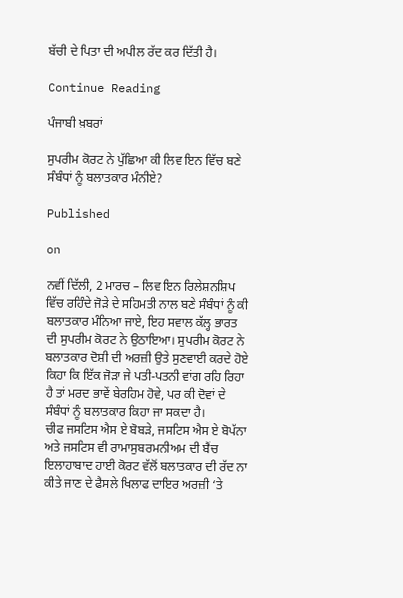ਬੱਚੀ ਦੇ ਪਿਤਾ ਦੀ ਅਪੀਲ ਰੱਦ ਕਰ ਦਿੱਤੀ ਹੈ।

Continue Reading

ਪੰਜਾਬੀ ਖ਼ਬਰਾਂ

ਸੁਪਰੀਮ ਕੋਰਟ ਨੇ ਪੁੱਛਿਆ ਕੀ ਲਿਵ ਇਨ ਵਿੱਚ ਬਣੇ ਸੰਬੰਧਾਂ ਨੂੰ ਬਲਾਤਕਾਰ ਮੰਨੀਏ?

Published

on

ਨਵੀਂ ਦਿੱਲੀ, 2 ਮਾਰਚ – ਲਿਵ ਇਨ ਰਿਲੇਸ਼ਨਸ਼ਿਪ ਵਿੱਚ ਰਹਿੰਦੇ ਜੋੜੇ ਦੇ ਸਹਿਮਤੀ ਨਾਲ ਬਣੇ ਸੰਬੰਧਾਂ ਨੂੰ ਕੀ ਬਲਾਤਕਾਰ ਮੰਨਿਆ ਜਾਏ, ਇਹ ਸਵਾਲ ਕੱਲ੍ਹ ਭਾਰਤ ਦੀ ਸੁਪਰੀਮ ਕੋਰਟ ਨੇ ਉਠਾਇਆ। ਸੁਪਰੀਮ ਕੋਰਟ ਨੇ ਬਲਾਤਕਾਰ ਦੋਸ਼ੀ ਦੀ ਅਰਜ਼ੀ ਉਤੇ ਸੁਣਵਾਈ ਕਰਦੇ ਹੋਏ ਕਿਹਾ ਕਿ ਇੱਕ ਜੋੜਾ ਜੇ ਪਤੀ-ਪਤਨੀ ਵਾਂਗ ਰਹਿ ਰਿਹਾ ਹੈ ਤਾਂ ਮਰਦ ਭਾਵੇਂ ਬੇਰਹਿਮ ਹੋਵੇ, ਪਰ ਕੀ ਦੋਵਾਂ ਦੇ ਸੰਬੰਧਾਂ ਨੂੰ ਬਲਾਤਕਾਰ ਕਿਹਾ ਜਾ ਸਕਦਾ ਹੈ।
ਚੀਫ ਜਸਟਿਸ ਐਸ ਏ ਬੋਬੜੇ, ਜਸਟਿਸ ਐਸ ਏ ਬੋਪੱਨਾ ਅਤੇ ਜਸਟਿਸ ਵੀ ਰਾਮਾਸੁਬਰਮਨੀਅਮ ਦੀ ਬੈਂਚ ਇਲਾਹਾਬਾਦ ਹਾਈ ਕੋਰਟ ਵੱਲੋਂ ਬਲਾਤਕਾਰ ਦੀ ਰੱਦ ਨਾ ਕੀਤੇ ਜਾਣ ਦੇ ਫੈਸਲੇ ਖਿਲਾਫ ਦਾਇਰ ਅਰਜ਼ੀ ‘ਤੇ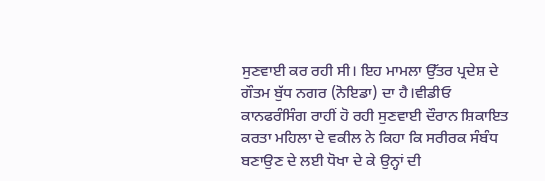ਸੁਣਵਾਈ ਕਰ ਰਹੀ ਸੀ। ਇਹ ਮਾਮਲਾ ਉੱਤਰ ਪ੍ਰਦੇਸ਼ ਦੇ ਗੌਤਮ ਬੁੱਧ ਨਗਰ (ਨੋਇਡਾ) ਦਾ ਹੈ।ਵੀਡੀਓ ਕਾਨਫਰੰਸਿੰਗ ਰਾਹੀਂ ਹੋ ਰਹੀ ਸੁਣਵਾਈ ਦੌਰਾਨ ਸ਼ਿਕਾਇਤ ਕਰਤਾ ਮਹਿਲਾ ਦੇ ਵਕੀਲ ਨੇ ਕਿਹਾ ਕਿ ਸਰੀਰਕ ਸੰਬੰਧ ਬਣਾਉਣ ਦੇ ਲਈ ਧੋਖਾ ਦੇ ਕੇ ਉਨ੍ਹਾਂ ਦੀ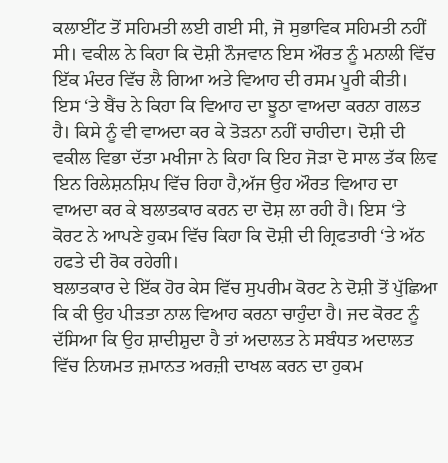ਕਲਾਈਂਟ ਤੋਂ ਸਹਿਮਤੀ ਲਈ ਗਈ ਸੀ, ਜੋ ਸੁਭਾਵਿਕ ਸਹਿਮਤੀ ਨਹੀਂ ਸੀ। ਵਕੀਲ ਨੇ ਕਿਹਾ ਕਿ ਦੋਸ਼ੀ ਨੌਜਵਾਨ ਇਸ ਔਰਤ ਨੂੰ ਮਨਾਲੀ ਵਿੱਚ ਇੱਕ ਮੰਦਰ ਵਿੱਚ ਲੈ ਗਿਆ ਅਤੇ ਵਿਆਹ ਦੀ ਰਸਮ ਪੂਰੀ ਕੀਤੀ। ਇਸ ‘ਤੇ ਬੈਂਚ ਨੇ ਕਿਹਾ ਕਿ ਵਿਆਹ ਦਾ ਝੂਠਾ ਵਾਅਦਾ ਕਰਨਾ ਗਲਤ ਹੈ। ਕਿਸੇ ਨੂੰ ਵੀ ਵਾਅਦਾ ਕਰ ਕੇ ਤੋੜਨਾ ਨਹੀਂ ਚਾਹੀਦਾ। ਦੋਸ਼ੀ ਦੀ ਵਕੀਲ ਵਿਭਾ ਦੱਤਾ ਮਖੀਜਾ ਨੇ ਕਿਹਾ ਕਿ ਇਹ ਜੋੜਾ ਦੋ ਸਾਲ ਤੱਕ ਲਿਵ ਇਨ ਰਿਲੇਸ਼ਨਸ਼ਿਪ ਵਿੱਚ ਰਿਹਾ ਹੈ,ਅੱਜ ਉਹ ਔਰਤ ਵਿਆਹ ਦਾ ਵਾਅਦਾ ਕਰ ਕੇ ਬਲਾਤਕਾਰ ਕਰਨ ਦਾ ਦੋਸ਼ ਲਾ ਰਹੀ ਹੈ। ਇਸ ‘ਤੇ ਕੋਰਟ ਨੇ ਆਪਣੇ ਹੁਕਮ ਵਿੱਚ ਕਿਹਾ ਕਿ ਦੋਸ਼ੀ ਦੀ ਗ੍ਰਿਫਤਾਰੀ ‘ਤੇ ਅੱਠ ਹਫਤੇ ਦੀ ਰੋਕ ਰਹੇਗੀ।
ਬਲਾਤਕਾਰ ਦੇ ਇੱਕ ਹੋਰ ਕੇਸ ਵਿੱਚ ਸੁਪਰੀਮ ਕੋਰਟ ਨੇ ਦੋਸ਼ੀ ਤੋਂ ਪੁੱਛਿਆ ਕਿ ਕੀ ਉਹ ਪੀੜਤਾ ਨਾਲ ਵਿਆਹ ਕਰਨਾ ਚਾਹੁੰਦਾ ਹੈ। ਜਦ ਕੋਰਟ ਨੂੰ ਦੱਸਿਆ ਕਿ ਉਹ ਸ਼ਾਦੀਸ਼ੁਦਾ ਹੈ ਤਾਂ ਅਦਾਲਤ ਨੇ ਸਬੰਧਤ ਅਦਾਲਤ ਵਿੱਚ ਨਿਯਮਤ ਜ਼ਮਾਨਤ ਅਰਜ਼ੀ ਦਾਖਲ ਕਰਨ ਦਾ ਹੁਕਮ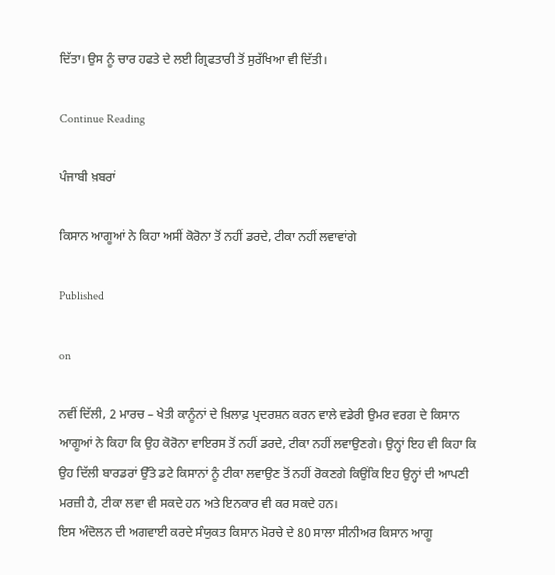ਦਿੱਤਾ। ਉਸ ਨੂੰ ਚਾਰ ਹਫਤੇ ਦੇ ਲਈ ਗ੍ਰਿਫਤਾਰੀ ਤੋਂ ਸੁਰੱਖਿਆ ਵੀ ਦਿੱਤੀ।

Continue Reading

ਪੰਜਾਬੀ ਖ਼ਬਰਾਂ

ਕਿਸਾਨ ਆਗੂਆਂ ਨੇ ਕਿਹਾ ਅਸੀਂ ਕੋਰੋਨਾ ਤੋਂ ਨਹੀਂ ਡਰਦੇ, ਟੀਕਾ ਨਹੀਂ ਲਵਾਵਾਂਗੇ

Published

on

ਨਵੀਂ ਦਿੱਲੀ, 2 ਮਾਰਚ – ਖੇਤੀ ਕਾਨੂੰਨਾਂ ਦੇ ਖ਼ਿਲਾਫ਼ ਪ੍ਰਦਰਸ਼ਨ ਕਰਨ ਵਾਲੇ ਵਡੇਰੀ ਉਮਰ ਵਰਗ ਦੇ ਕਿਸਾਨ ਆਗੂਆਂ ਨੇ ਕਿਹਾ ਕਿ ਉਹ ਕੋਰੋਨਾ ਵਾਇਰਸ ਤੋਂ ਨਹੀਂ ਡਰਦੇ, ਟੀਕਾ ਨਹੀਂ ਲਵਾਉਣਗੇ। ਉਨ੍ਹਾਂ ਇਹ ਵੀ ਕਿਹਾ ਕਿ ਉਹ ਦਿੱਲੀ ਬਾਰਡਰਾਂ ਉੱਤੇ ਡਟੇ ਕਿਸਾਨਾਂ ਨੂੰ ਟੀਕਾ ਲਵਾਉਣ ਤੋਂ ਨਹੀਂ ਰੋਕਣਗੇ ਕਿਉਂਕਿ ਇਹ ਉਨ੍ਹਾਂ ਦੀ ਆਪਣੀ ਮਰਜ਼ੀ ਹੈ, ਟੀਕਾ ਲਵਾ ਵੀ ਸਕਦੇ ਹਨ ਅਤੇ ਇਨਕਾਰ ਵੀ ਕਰ ਸਕਦੇ ਹਨ।
ਇਸ ਅੰਦੋਲਨ ਦੀ ਅਗਵਾਈ ਕਰਦੇ ਸੰਯੁਕਤ ਕਿਸਾਨ ਮੋਰਚੇ ਦੇ 80 ਸਾਲਾ ਸੀਨੀਅਰ ਕਿਸਾਨ ਆਗੂ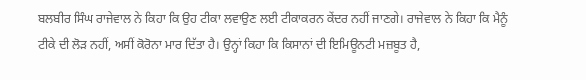ਬਲਬੀਰ ਸਿੰਘ ਰਾਜੇਵਾਲ ਨੇ ਕਿਹਾ ਕਿ ਉਹ ਟੀਕਾ ਲਵਾਉਣ ਲਈ ਟੀਕਾਕਰਨ ਕੇਂਦਰ ਨਹੀਂ ਜਾਣਗੇ। ਰਾਜੇਵਾਲ ਨੇ ਕਿਹਾ ਕਿ ਮੈਨੂੰ ਟੀਕੇ ਦੀ ਲੋੜ ਨਹੀਂ, ਅਸੀਂ ਕੋਰੋਨਾ ਮਾਰ ਦਿੱਤਾ ਹੈ। ਉਨ੍ਹਾਂ ਕਿਹਾ ਕਿ ਕਿਸਾਨਾਂ ਦੀ ਇਮਿਊਨਟੀ ਮਜ਼ਬੂਤ ਹੈ,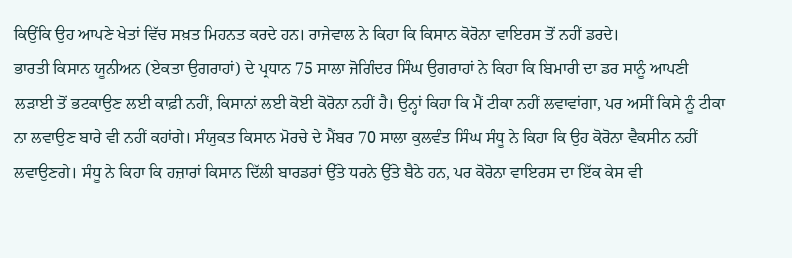ਕਿਉਂਕਿ ਉਹ ਆਪਣੇ ਖੇਤਾਂ ਵਿੱਚ ਸਖ਼ਤ ਮਿਹਨਤ ਕਰਦੇ ਹਨ। ਰਾਜੇਵਾਲ ਨੇ ਕਿਹਾ ਕਿ ਕਿਸਾਨ ਕੋਰੋਨਾ ਵਾਇਰਸ ਤੋਂ ਨਹੀਂ ਡਰਦੇ।
ਭਾਰਤੀ ਕਿਸਾਨ ਯੂਨੀਅਨ (ਏਕਤਾ ਉਗਰਾਹਾਂ) ਦੇ ਪ੍ਰਧਾਨ 75 ਸਾਲਾ ਜੋਗਿੰਦਰ ਸਿੰਘ ਉਗਰਾਹਾਂ ਨੇ ਕਿਹਾ ਕਿ ਬਿਮਾਰੀ ਦਾ ਡਰ ਸਾਨੂੰ ਆਪਣੀ ਲੜਾਈ ਤੋਂ ਭਟਕਾਉਣ ਲਈ ਕਾਫ਼ੀ ਨਹੀਂ, ਕਿਸਾਨਾਂ ਲਈ ਕੋਈ ਕੋਰੋਨਾ ਨਹੀਂ ਹੈ। ਉਨ੍ਹਾਂ ਕਿਹਾ ਕਿ ਮੈਂ ਟੀਕਾ ਨਹੀਂ ਲਵਾਵਾਂਗਾ, ਪਰ ਅਸੀਂ ਕਿਸੇ ਨੂੰ ਟੀਕਾ ਨਾ ਲਵਾਉਣ ਬਾਰੇ ਵੀ ਨਹੀਂ ਕਹਾਂਗੇ। ਸੰਯੁਕਤ ਕਿਸਾਨ ਮੋਰਚੇ ਦੇ ਮੈਂਬਰ 70 ਸਾਲਾ ਕੁਲਵੰਤ ਸਿੰਘ ਸੰਧੂ ਨੇ ਕਿਹਾ ਕਿ ਉਹ ਕੋਰੋਨਾ ਵੈਕਸੀਨ ਨਹੀਂ ਲਵਾਉਣਗੇ। ਸੰਧੂ ਨੇ ਕਿਹਾ ਕਿ ਹਜ਼ਾਰਾਂ ਕਿਸਾਨ ਦਿੱਲੀ ਬਾਰਡਰਾਂ ਉੱਤੇ ਧਰਨੇ ਉੱਤੇ ਬੈਠੇ ਹਨ, ਪਰ ਕੋਰੋਨਾ ਵਾਇਰਸ ਦਾ ਇੱਕ ਕੇਸ ਵੀ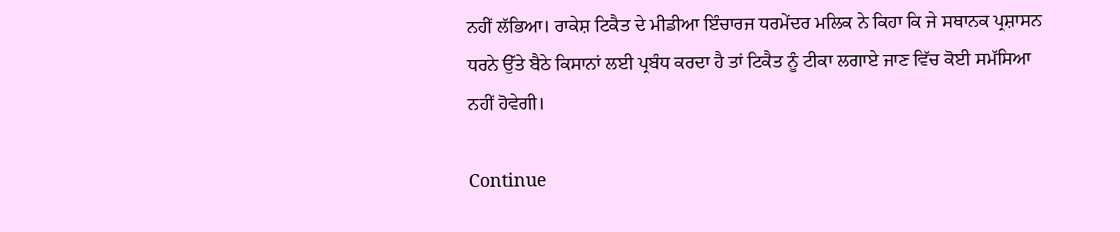ਨਹੀਂ ਲੱਭਿਆ। ਰਾਕੇਸ਼ ਟਿਕੈਤ ਦੇ ਮੀਡੀਆ ਇੰਚਾਰਜ ਧਰਮੇਂਦਰ ਮਲਿਕ ਨੇ ਕਿਹਾ ਕਿ ਜੇ ਸਥਾਨਕ ਪ੍ਰਸ਼ਾਸਨ ਧਰਨੇ ਉੱਤੇ ਬੈਠੇ ਕਿਸਾਨਾਂ ਲਈ ਪ੍ਰਬੰਧ ਕਰਦਾ ਹੈ ਤਾਂ ਟਿਕੈਤ ਨੂੰ ਟੀਕਾ ਲਗਾਏ ਜਾਣ ਵਿੱਚ ਕੋਈ ਸਮੱਸਿਆ ਨਹੀਂ ਹੋਵੇਗੀ।

Continue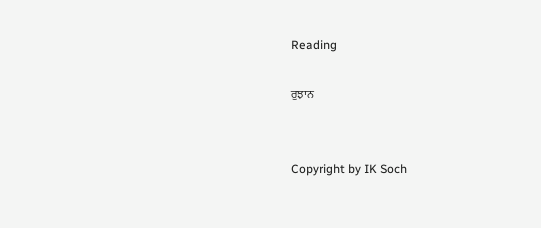Reading

ਰੁਝਾਨ


Copyright by IK Soch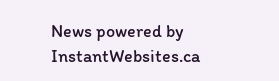News powered by InstantWebsites.ca